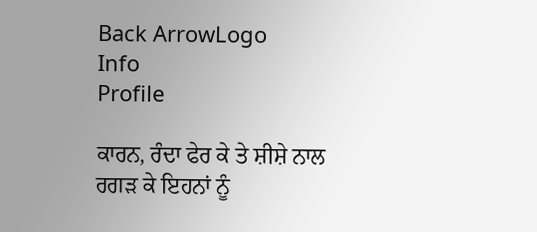Back ArrowLogo
Info
Profile

ਕਾਰਨ, ਰੰਦਾ ਫੇਰ ਕੇ ਤੇ ਸ਼ੀਸ਼ੇ ਨਾਲ ਰਗੜ ਕੇ ਇਹਨਾਂ ਨੂੰ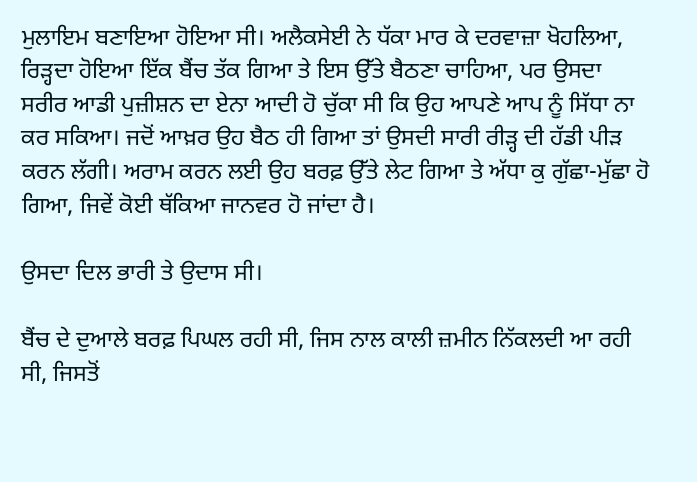ਮੁਲਾਇਮ ਬਣਾਇਆ ਹੋਇਆ ਸੀ। ਅਲੈਕਸੇਈ ਨੇ ਧੱਕਾ ਮਾਰ ਕੇ ਦਰਵਾਜ਼ਾ ਖੋਹਲਿਆ, ਰਿੜ੍ਹਦਾ ਹੋਇਆ ਇੱਕ ਬੈਂਚ ਤੱਕ ਗਿਆ ਤੇ ਇਸ ਉੱਤੇ ਬੈਠਣਾ ਚਾਹਿਆ, ਪਰ ਉਸਦਾ ਸਰੀਰ ਆਡੀ ਪੁਜ਼ੀਸ਼ਨ ਦਾ ਏਨਾ ਆਦੀ ਹੋ ਚੁੱਕਾ ਸੀ ਕਿ ਉਹ ਆਪਣੇ ਆਪ ਨੂੰ ਸਿੱਧਾ ਨਾ ਕਰ ਸਕਿਆ। ਜਦੋਂ ਆਖ਼ਰ ਉਹ ਬੈਠ ਹੀ ਗਿਆ ਤਾਂ ਉਸਦੀ ਸਾਰੀ ਰੀੜ੍ਹ ਦੀ ਹੱਡੀ ਪੀੜ ਕਰਨ ਲੱਗੀ। ਅਰਾਮ ਕਰਨ ਲਈ ਉਹ ਬਰਫ਼ ਉੱਤੇ ਲੇਟ ਗਿਆ ਤੇ ਅੱਧਾ ਕੁ ਗੁੱਛਾ-ਮੁੱਛਾ ਹੋ ਗਿਆ, ਜਿਵੇਂ ਕੋਈ ਥੱਕਿਆ ਜਾਨਵਰ ਹੋ ਜਾਂਦਾ ਹੈ।

ਉਸਦਾ ਦਿਲ ਭਾਰੀ ਤੇ ਉਦਾਸ ਸੀ।

ਬੈਂਚ ਦੇ ਦੁਆਲੇ ਬਰਫ਼ ਪਿਘਲ ਰਹੀ ਸੀ, ਜਿਸ ਨਾਲ ਕਾਲੀ ਜ਼ਮੀਨ ਨਿੱਕਲਦੀ ਆ ਰਹੀ ਸੀ, ਜਿਸਤੋਂ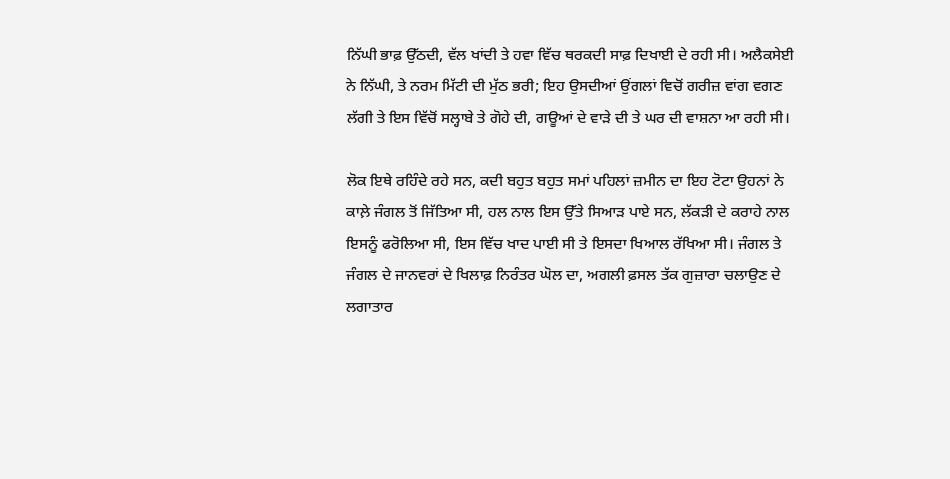ਨਿੱਘੀ ਭਾਫ਼ ਉੱਠਦੀ, ਵੱਲ ਖਾਂਦੀ ਤੇ ਹਵਾ ਵਿੱਚ ਥਰਕਦੀ ਸਾਫ਼ ਦਿਖਾਈ ਦੇ ਰਹੀ ਸੀ। ਅਲੈਕਸੇਈ ਨੇ ਨਿੱਘੀ, ਤੇ ਨਰਮ ਮਿੱਟੀ ਦੀ ਮੁੱਠ ਭਰੀ; ਇਹ ਉਸਦੀਆਂ ਉਂਗਲਾਂ ਵਿਚੋਂ ਗਰੀਜ਼ ਵਾਂਗ ਵਗਣ ਲੱਗੀ ਤੇ ਇਸ ਵਿੱਚੋਂ ਸਲ੍ਹਾਬੇ ਤੇ ਗੋਹੇ ਦੀ, ਗਊਆਂ ਦੇ ਵਾੜੇ ਦੀ ਤੇ ਘਰ ਦੀ ਵਾਸ਼ਨਾ ਆ ਰਹੀ ਸੀ।

ਲੋਕ ਇਥੇ ਰਹਿੰਦੇ ਰਹੇ ਸਨ, ਕਦੀ ਬਹੁਤ ਬਹੁਤ ਸਮਾਂ ਪਹਿਲਾਂ ਜ਼ਮੀਨ ਦਾ ਇਹ ਟੋਟਾ ਉਹਨਾਂ ਨੇ ਕਾਲ਼ੇ ਜੰਗਲ ਤੋਂ ਜਿੱਤਿਆ ਸੀ, ਹਲ ਨਾਲ ਇਸ ਉੱਤੇ ਸਿਆੜ ਪਾਏ ਸਨ, ਲੱਕੜੀ ਦੇ ਕਰਾਹੇ ਨਾਲ ਇਸਨੂੰ ਫਰੋਲਿਆ ਸੀ, ਇਸ ਵਿੱਚ ਖਾਦ ਪਾਈ ਸੀ ਤੇ ਇਸਦਾ ਖਿਆਲ ਰੱਖਿਆ ਸੀ। ਜੰਗਲ ਤੇ ਜੰਗਲ ਦੇ ਜਾਨਵਰਾਂ ਦੇ ਖਿਲਾਫ਼ ਨਿਰੰਤਰ ਘੋਲ ਦਾ, ਅਗਲੀ ਫ਼ਸਲ ਤੱਕ ਗੁਜ਼ਾਰਾ ਚਲਾਉਣ ਦੇ ਲਗਾਤਾਰ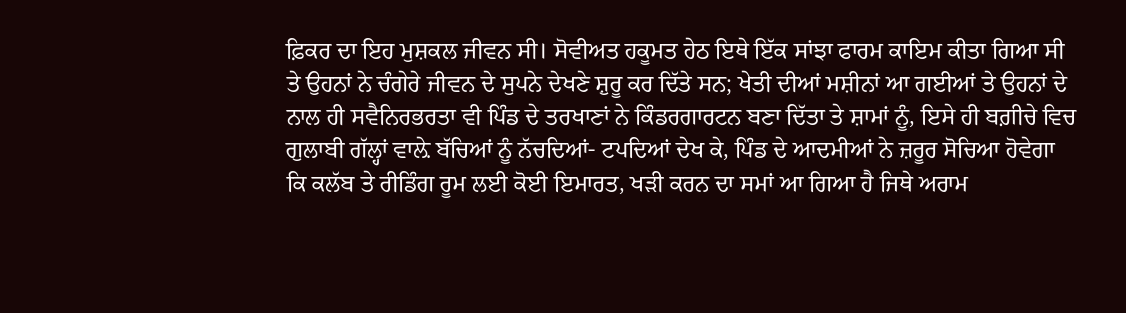ਫ਼ਿਕਰ ਦਾ ਇਹ ਮੁਸ਼ਕਲ ਜੀਵਨ ਸੀ। ਸੋਵੀਅਤ ਹਕੂਮਤ ਹੇਠ ਇਥੇ ਇੱਕ ਸਾਂਝਾ ਫਾਰਮ ਕਾਇਮ ਕੀਤਾ ਗਿਆ ਸੀ ਤੇ ਉਹਨਾਂ ਨੇ ਚੰਗੇਰੇ ਜੀਵਨ ਦੇ ਸੁਪਨੇ ਦੇਖਣੇ ਸ਼ੁਰੂ ਕਰ ਦਿੱਤੇ ਸਨ; ਖੇਤੀ ਦੀਆਂ ਮਸ਼ੀਨਾਂ ਆ ਗਈਆਂ ਤੇ ਉਹਨਾਂ ਦੇ ਨਾਲ ਹੀ ਸਵੈਨਿਰਭਰਤਾ ਵੀ ਪਿੰਡ ਦੇ ਤਰਖਾਣਾਂ ਨੇ ਕਿੰਡਰਗਾਰਟਨ ਬਣਾ ਦਿੱਤਾ ਤੇ ਸ਼ਾਮਾਂ ਨੂੰ, ਇਸੇ ਹੀ ਬਗ਼ੀਚੇ ਵਿਚ ਗੁਲਾਬੀ ਗੱਲ੍ਹਾਂ ਵਾਲ਼ੇ ਬੱਚਿਆਂ ਨੂੰ ਨੱਚਦਿਆਂ- ਟਪਦਿਆਂ ਦੇਖ ਕੇ, ਪਿੰਡ ਦੇ ਆਦਮੀਆਂ ਨੇ ਜ਼ਰੂਰ ਸੋਚਿਆ ਹੋਵੇਗਾ ਕਿ ਕਲੱਬ ਤੇ ਰੀਡਿੰਗ ਰੂਮ ਲਈ ਕੋਈ ਇਮਾਰਤ, ਖੜੀ ਕਰਨ ਦਾ ਸਮਾਂ ਆ ਗਿਆ ਹੈ ਜਿਥੇ ਅਰਾਮ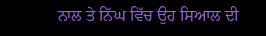ਨਾਲ ਤੇ ਨਿੱਘ ਵਿੱਚ ਉਹ ਸਿਆਲ ਦੀ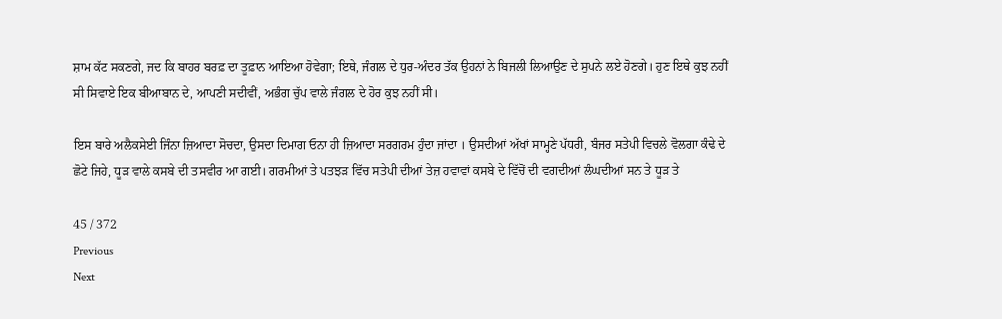ਸ਼ਾਮ ਕੱਟ ਸਕਣਗੇ, ਜਦ ਕਿ ਬਾਹਰ ਬਰਫ਼ ਦਾ ਤੂਫ਼ਾਨ ਆਇਆ ਹੋਵੇਗਾ; ਇਥੇ, ਜੰਗਲ ਦੇ ਧੁਰ-ਅੰਦਰ ਤੱਕ ਉਹਨਾਂ ਨੇ ਬਿਜਲੀ ਲਿਆਉਣ ਦੇ ਸੁਪਨੇ ਲਏ ਹੋਣਗੇ। ਹੁਣ ਇਥੇ ਕੁਝ ਨਹੀਂ ਸੀ ਸਿਵਾਏ ਇਕ ਬੀਆਬਾਨ ਦੇ, ਆਪਣੀ ਸਦੀਵੀਂ, ਅਭੰਗ ਚੁੱਪ ਵਾਲੇ ਜੰਗਲ ਦੇ ਹੋਰ ਕੁਝ ਨਹੀਂ ਸੀ।

ਇਸ ਬਾਰੇ ਅਲੈਕਸੇਈ ਜਿੰਨਾ ਜ਼ਿਆਦਾ ਸੋਚਦਾ, ਉਸਦਾ ਦਿਮਾਗ ਓਨਾ ਹੀ ਜ਼ਿਆਦਾ ਸਰਗਰਮ ਹੁੰਦਾ ਜਾਂਦਾ । ਉਸਦੀਆਂ ਅੱਖਾਂ ਸਾਮ੍ਹਣੇ ਪੱਧਰੀ, ਬੰਜਰ ਸਤੇਪੀ ਵਿਚਲੇ ਵੋਲਗਾ ਕੰਢੇ ਦੇ ਛੋਟੇ ਜਿਹੇ, ਧੂੜ ਵਾਲੇ ਕਸਬੇ ਦੀ ਤਸਵੀਰ ਆ ਗਈ। ਗਰਮੀਆਂ ਤੇ ਪਤਝੜ ਵਿੱਚ ਸਤੇਪੀ ਦੀਆਂ ਤੇਜ਼ ਹਵਾਵਾਂ ਕਸਬੇ ਦੇ ਵਿੱਚੋਂ ਦੀ ਵਗਦੀਆਂ ਲੰਘਦੀਆਂ ਸਨ ਤੇ ਧੂੜ ਤੇ

45 / 372
Previous
Next